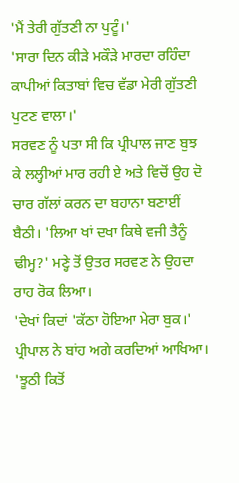'ਮੈਂ ਤੇਰੀ ਗੁੱਤਣੀ ਨਾ ਪੁਟੂੰ।'
'ਸਾਰਾ ਦਿਨ ਕੀੜੇ ਮਕੌੜੇ ਮਾਰਦਾ ਰਹਿੰਦਾ ਕਾਪੀਆਂ ਕਿਤਾਬਾਂ ਵਿਚ ਵੱਡਾ ਮੇਰੀ ਗੁੱਤਣੀ ਪੁਟਣ ਵਾਲਾ।'
ਸਰਵਣ ਨੂੰ ਪਤਾ ਸੀ ਕਿ ਪ੍ਰੀਪਾਲ ਜਾਣ ਬੁਝ ਕੇ ਲਲ੍ਹੀਆਂ ਮਾਰ ਰਹੀ ਏ ਅਤੇ ਵਿਚੋਂ ਉਹ ਦੋ ਚਾਰ ਗੱਲਾਂ ਕਰਨ ਦਾ ਬਹਾਨਾ ਬਣਾਈਂ ਬੈਠੀ। 'ਲਿਆ ਖਾਂ ਦਖਾ ਕਿਥੇ ਵਜੀ ਤੈਨੂੰ ਢੀਮ੍ਹ?' ਮਣ੍ਹੇ ਤੋਂ ਉਤਰ ਸਰਵਣ ਨੇ ਉਹਦਾ ਰਾਹ ਰੋਕ ਲਿਆ।
'ਦੇਖਾਂ ਕਿਦਾਂ 'ਕੱਠਾ ਹੋਇਆ ਮੇਰਾ ਬੁਕ।' ਪ੍ਰੀਪਾਲ ਨੇ ਬਾਂਹ ਅਗੇ ਕਰਦਿਆਂ ਆਖਿਆ।
'ਝੂਠੀ ਕਿਤੋਂ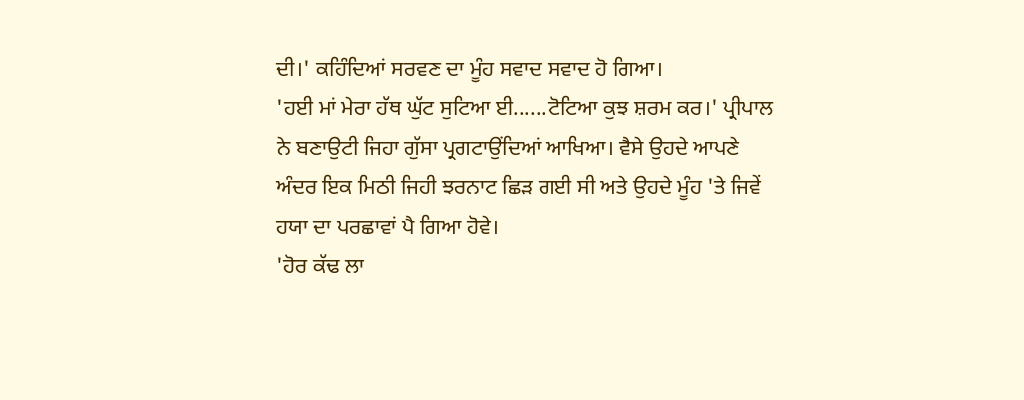ਦੀ।' ਕਹਿੰਦਿਆਂ ਸਰਵਣ ਦਾ ਮੂੰਹ ਸਵਾਦ ਸਵਾਦ ਹੋ ਗਿਆ।
'ਹਈ ਮਾਂ ਮੇਰਾ ਹੱਥ ਘੁੱਟ ਸੁਟਿਆ ਈ......ਟੋਟਿਆ ਕੁਝ ਸ਼ਰਮ ਕਰ।' ਪ੍ਰੀਪਾਲ ਨੇ ਬਣਾਉਟੀ ਜਿਹਾ ਗੁੱਸਾ ਪ੍ਰਗਟਾਉਂਦਿਆਂ ਆਖਿਆ। ਵੈਸੇ ਉਹਦੇ ਆਪਣੇ ਅੰਦਰ ਇਕ ਮਿਠੀ ਜਿਹੀ ਝਰਨਾਟ ਛਿੜ ਗਈ ਸੀ ਅਤੇ ਉਹਦੇ ਮੂੰਹ 'ਤੇ ਜਿਵੇਂ ਹਯਾ ਦਾ ਪਰਛਾਵਾਂ ਪੈ ਗਿਆ ਹੋਵੇ।
'ਹੋਰ ਕੱਢ ਲਾ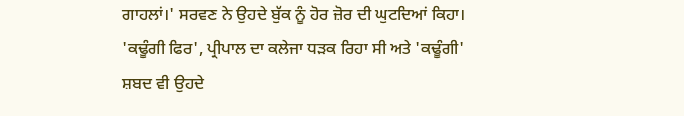ਗਾਹਲਾਂ।' ਸਰਵਣ ਨੇ ਉਹਦੇ ਬੁੱਕ ਨੂੰ ਹੋਰ ਜ਼ੋਰ ਦੀ ਘੁਟਦਿਆਂ ਕਿਹਾ।
'ਕਢੂੰਗੀ ਫਿਰ', ਪ੍ਰੀਪਾਲ ਦਾ ਕਲੇਜਾ ਧੜਕ ਰਿਹਾ ਸੀ ਅਤੇ 'ਕਢੂੰਗੀ' ਸ਼ਬਦ ਵੀ ਉਹਦੇ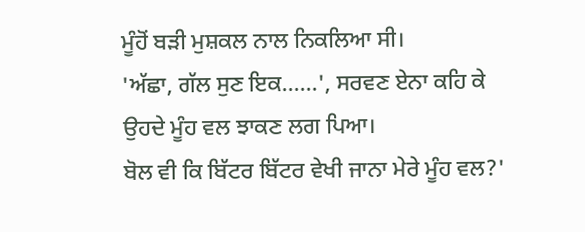ਮੂੰਹੋਂ ਬੜੀ ਮੁਸ਼ਕਲ ਨਾਲ ਨਿਕਲਿਆ ਸੀ।
'ਅੱਛਾ, ਗੱਲ ਸੁਣ ਇਕ......', ਸਰਵਣ ਏਨਾ ਕਹਿ ਕੇ ਉਹਦੇ ਮੂੰਹ ਵਲ ਝਾਕਣ ਲਗ ਪਿਆ।
ਬੋਲ ਵੀ ਕਿ ਬਿੱਟਰ ਬਿੱਟਰ ਵੇਖੀ ਜਾਨਾ ਮੇਰੇ ਮੂੰਹ ਵਲ?'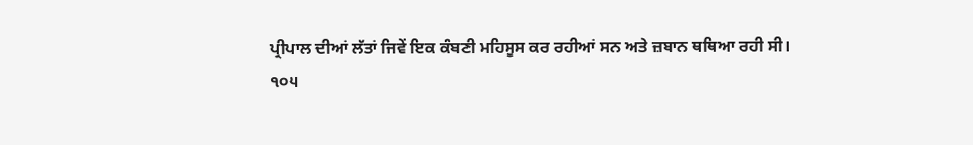ਪ੍ਰੀਪਾਲ ਦੀਆਂ ਲੱਤਾਂ ਜਿਵੇਂ ਇਕ ਕੰਬਣੀ ਮਹਿਸੂਸ ਕਰ ਰਹੀਆਂ ਸਨ ਅਤੇ ਜ਼ਬਾਨ ਥਥਿਆ ਰਹੀ ਸੀ।
੧੦੫